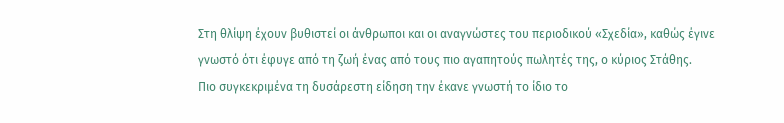Στη θλίψη έχουν βυθιστεί οι άνθρωποι και οι αναγνώστες του περιοδικού «Σχεδία», καθώς έγινε γνωστό ότι έφυγε από τη ζωή ένας από τους πιο αγαπητούς πωλητές της, ο κύριος Στάθης.
Πιο συγκεκριμένα τη δυσάρεστη είδηση την έκανε γνωστή το ίδιο το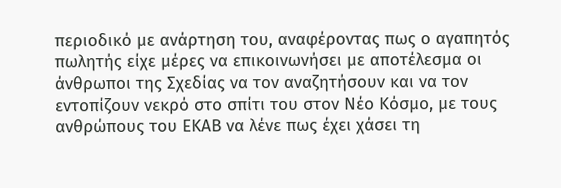περιοδικό με ανάρτηση του, αναφέροντας πως ο αγαπητός πωλητής είχε μέρες να επικοινωνήσει με αποτέλεσμα οι άνθρωποι της Σχεδίας να τον αναζητήσουν και να τον εντοπίζουν νεκρό στο σπίτι του στον Νέο Κόσμο, με τους ανθρώπους του ΕΚΑΒ να λένε πως έχει χάσει τη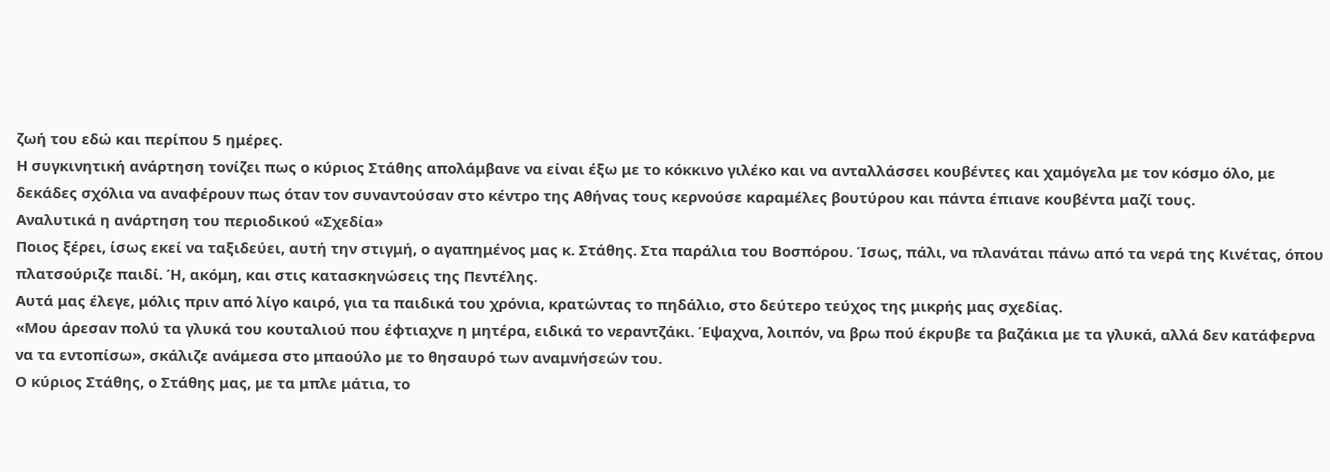ζωή του εδώ και περίπου 5 ημέρες.
Η συγκινητική ανάρτηση τονίζει πως ο κύριος Στάθης απολάμβανε να είναι έξω με το κόκκινο γιλέκο και να ανταλλάσσει κουβέντες και χαμόγελα με τον κόσμο όλο, με δεκάδες σχόλια να αναφέρουν πως όταν τον συναντούσαν στο κέντρο της Αθήνας τους κερνούσε καραμέλες βουτύρου και πάντα έπιανε κουβέντα μαζί τους.
Αναλυτικά η ανάρτηση του περιοδικού «Σχεδία»
Ποιος ξέρει, ίσως εκεί να ταξιδεύει, αυτή την στιγμή, ο αγαπημένος μας κ. Στάθης. Στα παράλια του Βοσπόρου. Ίσως, πάλι, να πλανάται πάνω από τα νερά της Κινέτας, όπου πλατσούριζε παιδί. Ή, ακόμη, και στις κατασκηνώσεις της Πεντέλης.
Αυτά μας έλεγε, μόλις πριν από λίγο καιρό, για τα παιδικά του χρόνια, κρατώντας το πηδάλιο, στο δεύτερο τεύχος της μικρής μας σχεδίας.
«Μου άρεσαν πολύ τα γλυκά του κουταλιού που έφτιαχνε η μητέρα, ειδικά το νεραντζάκι. Έψαχνα, λοιπόν, να βρω πού έκρυβε τα βαζάκια με τα γλυκά, αλλά δεν κατάφερνα να τα εντοπίσω», σκάλιζε ανάμεσα στο μπαούλο με το θησαυρό των αναμνήσεών του.
Ο κύριος Στάθης, ο Στάθης μας, με τα μπλε μάτια, το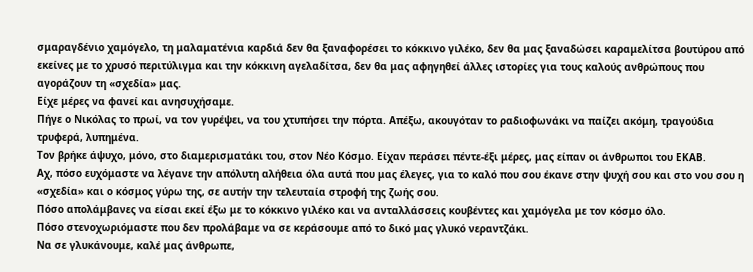σμαραγδένιο χαμόγελο, τη μαλαματένια καρδιά δεν θα ξαναφορέσει το κόκκινο γιλέκο, δεν θα μας ξαναδώσει καραμελίτσα βουτύρου από εκείνες με το χρυσό περιτύλιγμα και την κόκκινη αγελαδίτσα, δεν θα μας αφηγηθεί άλλες ιστορίες για τους καλούς ανθρώπους που αγοράζουν τη «σχεδία» μας.
Είχε μέρες να φανεί και ανησυχήσαμε.
Πήγε ο Νικόλας το πρωί, να τον γυρέψει, να του χτυπήσει την πόρτα. Απέξω, ακουγόταν το ραδιοφωνάκι να παίζει ακόμη, τραγούδια τρυφερά, λυπημένα.
Τον βρήκε άψυχο, μόνο, στο διαμερισματάκι του, στον Νέο Κόσμο. Είχαν περάσει πέντε-έξι μέρες, μας είπαν οι άνθρωποι του ΕΚΑΒ.
Αχ, πόσο ευχόμαστε να λέγανε την απόλυτη αλήθεια όλα αυτά που μας έλεγες, για το καλό που σου έκανε στην ψυχή σου και στο νου σου η «σχεδία» και ο κόσμος γύρω της, σε αυτήν την τελευταία στροφή της ζωής σου.
Πόσο απολάμβανες να είσαι εκεί έξω με το κόκκινο γιλέκο και να ανταλλάσσεις κουβέντες και χαμόγελα με τον κόσμο όλο.
Πόσο στενοχωριόμαστε που δεν προλάβαμε να σε κεράσουμε από το δικό μας γλυκό νεραντζάκι.
Να σε γλυκάνουμε, καλέ μας άνθρωπε,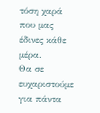τόση χαρά που μας έδινες κάθε μέρα.
Θα σε ευχαριστούμε για πάντα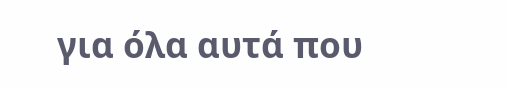για όλα αυτά που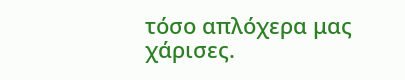τόσο απλόχερα μας χάρισες.